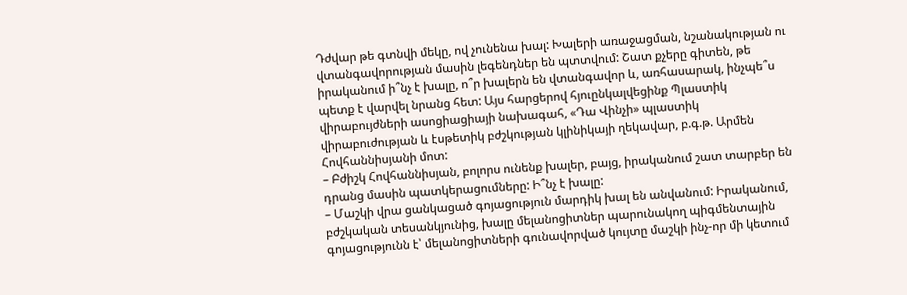Դժվար թե գտնվի մեկը, ով չունենա խալ: Խալերի առաջացման, նշանակության ու վտանգավորության մասին լեգենդներ են պտտվում: Շատ քչերը գիտեն, թե իրականում ի՞նչ է խալը, ո՞ր խալերն են վտանգավոր և, առհասարակ, ինչպե՞ս պետք է վարվել նրանց հետ: Այս հարցերով հյուընկալվեցինք Պլաստիկ վիրաբույժների ասոցիացիայի նախագահ, «Դա Վինչի» պլաստիկ վիրաբուժության և էսթետիկ բժշկության կլինիկայի ղեկավար, բ.գ.թ. Արմեն Հովհաննիսյանի մոտ:
– Բժիշկ Հովհաննիսյան, բոլորս ունենք խալեր, բայց, իրականում շատ տարբեր են դրանց մասին պատկերացումները: Ի՞նչ է խալը:
– Մաշկի վրա ցանկացած գոյացություն մարդիկ խալ են անվանում: Իրականում, բժշկական տեսանկյունից, խալը մելանոցիտներ պարունակող պիգմենտային գոյացությունն է՝ մելանոցիտների գունավորված կույտը մաշկի ինչ-որ մի կետում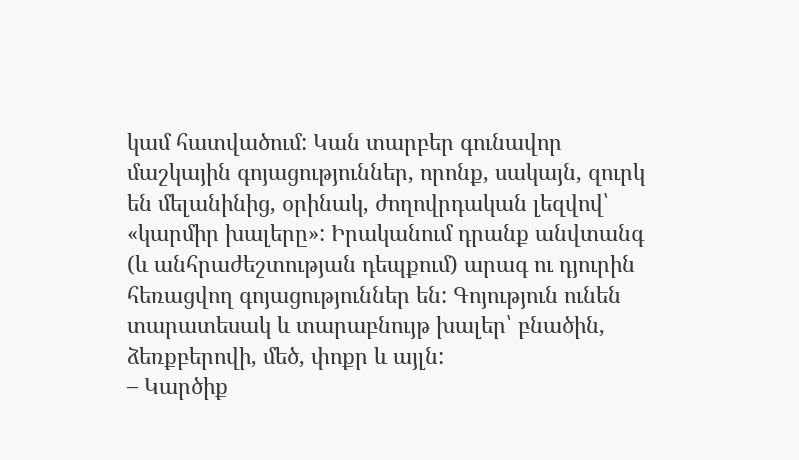կամ հատվածում: Կան տարբեր գունավոր մաշկային գոյացություններ, որոնք, սակայն, զուրկ են մելանինից, օրինակ, ժողովրդական լեզվով՝ «կարմիր խալերը»: Իրականում դրանք անվտանգ (և անհրաժեշտության դեպքում) արագ ու դյուրին հեռացվող գոյացություններ են: Գոյություն ունեն տարատեսակ և տարաբնույթ խալեր՝ բնածին, ձեռքբերովի, մեծ, փոքր և այլն:
– Կարծիք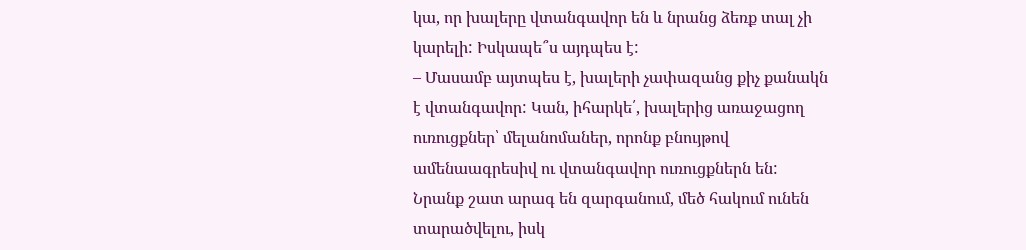կա, որ խալերը վտանգավոր են և նրանց ձեռք տալ չի կարելի: Իսկապե՞ս այդպես է:
– Մասամբ այտպես է, խալերի չափազանց քիչ քանակն է վտանգավոր: Կան, իհարկե՛, խալերից առաջացող ուռուցքներ՝ մելանոմաներ, որոնք բնույթով ամենաագրեսիվ ու վտանգավոր ուռուցքներն են: Նրանք շատ արագ են զարգանում, մեծ հակում ունեն տարածվելու, իսկ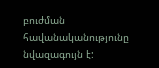բուժման հավանականությունը նվազագույն է: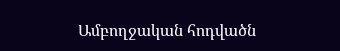Ամբողջական հոդվածն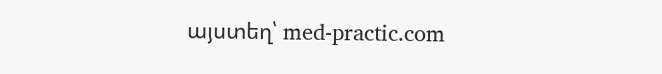այստեղ՝ med-practic.com